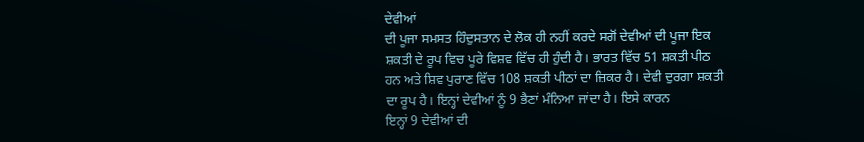ਦੇਵੀਆਂ
ਦੀ ਪੂਜਾ ਸਮਸਤ ਹਿੰਦੁਸਤਾਨ ਦੇ ਲੋਕ ਹੀ ਨਹੀਂ ਕਰਦੇ ਸਗੋਂ ਦੇਵੀਆਂ ਦੀ ਪੂਜਾ ਇਕ
ਸ਼ਕਤੀ ਦੇ ਰੂਪ ਵਿਚ ਪੂਰੇ ਵਿਸ਼ਵ ਵਿੱਚ ਹੀ ਹੁੰਦੀ ਹੈ। ਭਾਰਤ ਵਿੱਚ 51 ਸ਼ਕਤੀ ਪੀਠ
ਹਨ ਅਤੇ ਸ਼ਿਵ ਪੁਰਾਣ ਵਿੱਚ 108 ਸ਼ਕਤੀ ਪੀਠਾਂ ਦਾ ਜ਼ਿਕਰ ਹੈ। ਦੇਵੀ ਦੁਰਗਾ ਸ਼ਕਤੀ
ਦਾ ਰੂਪ ਹੈ। ਇਨ੍ਹਾਂ ਦੇਵੀਆਂ ਨੂੰ 9 ਭੈਣਾਂ ਮੰਨਿਆ ਜਾਂਦਾ ਹੈ। ਇਸੇ ਕਾਰਨ
ਇਨ੍ਹਾਂ 9 ਦੇਵੀਆਂ ਦੀ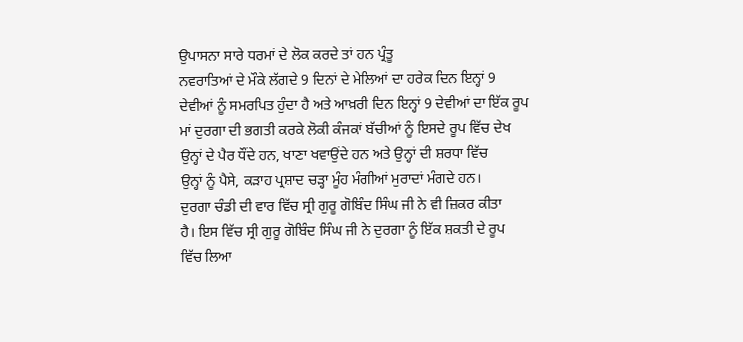ਉਪਾਸਨਾ ਸਾਰੇ ਧਰਮਾਂ ਦੇ ਲੋਕ ਕਰਦੇ ਤਾਂ ਹਨ ਪ੍ਰੰਤੂ
ਨਵਰਾਤਿਆਂ ਦੇ ਮੌਕੇ ਲੱਗਦੇ 9 ਦਿਨਾਂ ਦੇ ਮੇਲਿਆਂ ਦਾ ਹਰੇਕ ਦਿਨ ਇਨ੍ਹਾਂ 9
ਦੇਵੀਆਂ ਨੂੰ ਸਮਰਪਿਤ ਹੁੰਦਾ ਹੈ ਅਤੇ ਆਖ਼ਰੀ ਦਿਨ ਇਨ੍ਹਾਂ 9 ਦੇਵੀਆਂ ਦਾ ਇੱਕ ਰੂਪ
ਮਾਂ ਦੁਰਗਾ ਦੀ ਭਗਤੀ ਕਰਕੇ ਲੋਕੀ ਕੰਜਕਾਂ ਬੱਚੀਆਂ ਨੂੰ ਇਸਦੇ ਰੂਪ ਵਿੱਚ ਦੇਖ
ਉਨ੍ਹਾਂ ਦੇ ਪੈਰ ਧੌਂਦੇ ਹਨ, ਖਾਣਾ ਖਵਾਉਂਦੇ ਹਨ ਅਤੇ ਉਨ੍ਹਾਂ ਦੀ ਸ਼ਰਧਾ ਵਿੱਚ
ਉਨ੍ਹਾਂ ਨੂੰ ਪੈਸੇ, ਕੜਾਹ ਪ੍ਰਸ਼ਾਦ ਚੜ੍ਹਾ ਮੂੰਹ ਮੰਗੀਆਂ ਮੁਰਾਦਾਂ ਮੰਗਦੇ ਹਨ।
ਦੁਰਗਾ ਚੰਡੀ ਦੀ ਵਾਰ ਵਿੱਚ ਸ੍ਰੀ ਗੁਰੂ ਗੋਬਿੰਦ ਸਿੰਘ ਜੀ ਨੇ ਵੀ ਜ਼ਿਕਰ ਕੀਤਾ
ਹੈ। ਇਸ ਵਿੱਚ ਸ੍ਰੀ ਗੁਰੂ ਗੋਬਿੰਦ ਸਿੰਘ ਜੀ ਨੇ ਦੁਰਗਾ ਨੂੰ ਇੱਕ ਸ਼ਕਤੀ ਦੇ ਰੂਪ
ਵਿੱਚ ਲਿਆ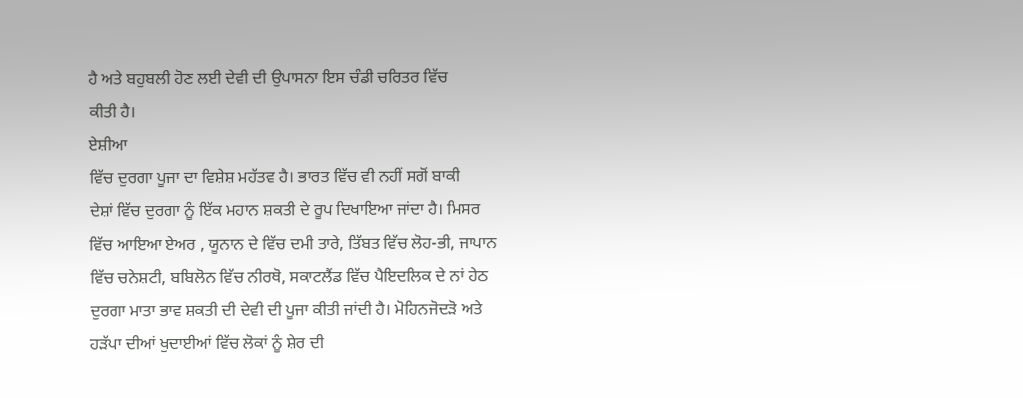ਹੈ ਅਤੇ ਬਹੁਬਲੀ ਹੋਣ ਲਈ ਦੇਵੀ ਦੀ ਉਪਾਸਨਾ ਇਸ ਚੰਡੀ ਚਰਿਤਰ ਵਿੱਚ
ਕੀਤੀ ਹੈ।
ਏਸ਼ੀਆ
ਵਿੱਚ ਦੁਰਗਾ ਪੂਜਾ ਦਾ ਵਿਸ਼ੇਸ਼ ਮਹੱਤਵ ਹੈ। ਭਾਰਤ ਵਿੱਚ ਵੀ ਨਹੀਂ ਸਗੋਂ ਬਾਕੀ
ਦੇਸ਼ਾਂ ਵਿੱਚ ਦੁਰਗਾ ਨੂੰ ਇੱਕ ਮਹਾਨ ਸ਼ਕਤੀ ਦੇ ਰੂਪ ਦਿਖਾਇਆ ਜਾਂਦਾ ਹੈ। ਮਿਸਰ
ਵਿੱਚ ਆਇਆ ਏਅਰ , ਯੂਨਾਨ ਦੇ ਵਿੱਚ ਦਮੀ ਤਾਰੇ, ਤਿੱਬਤ ਵਿੱਚ ਲੋਹ-ਭੀ, ਜਾਪਾਨ
ਵਿੱਚ ਚਨੇਸ਼ਟੀ, ਬਬਿਲੋਨ ਵਿੱਚ ਨੀਰਥੋ, ਸਕਾਟਲੈਂਡ ਵਿੱਚ ਪੈਇਦਲਿਕ ਦੇ ਨਾਂ ਹੇਠ
ਦੁਰਗਾ ਮਾਤਾ ਭਾਵ ਸ਼ਕਤੀ ਦੀ ਦੇਵੀ ਦੀ ਪੂਜਾ ਕੀਤੀ ਜਾਂਦੀ ਹੈ। ਮੋਹਿਨਜੋਦੜੋ ਅਤੇ
ਹੜੱਪਾ ਦੀਆਂ ਖੁਦਾਈਆਂ ਵਿੱਚ ਲੋਕਾਂ ਨੂੰ ਸ਼ੇਰ ਦੀ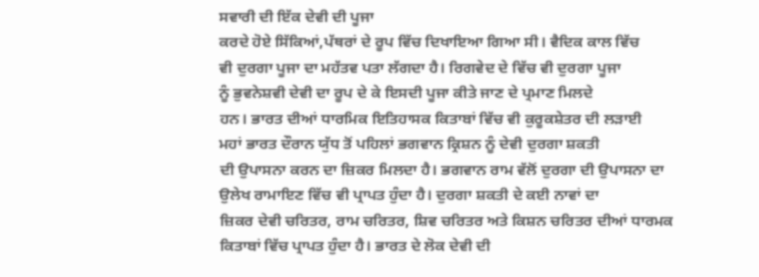ਸਵਾਰੀ ਦੀ ਇੱਕ ਦੇਵੀ ਦੀ ਪੂਜਾ
ਕਰਦੇ ਹੋਏ ਸਿੱਕਿਆਂ,ਪੱਥਰਾਂ ਦੇ ਰੂਪ ਵਿੱਚ ਦਿਖਾਇਆ ਗਿਆ ਸੀ। ਵੈਦਿਕ ਕਾਲ ਵਿੱਚ
ਵੀ ਦੁਰਗਾ ਪੂਜਾ ਦਾ ਮਹੱਤਵ ਪਤਾ ਲੱਗਦਾ ਹੈ। ਰਿਗਵੇਦ ਦੇ ਵਿੱਚ ਵੀ ਦੁਰਗਾ ਪੂਜਾ
ਨੂੰ ਭੁਵਨੇਸ਼ਵੀ ਦੇਵੀ ਦਾ ਰੂਪ ਦੇ ਕੇ ਇਸਦੀ ਪੂਜਾ ਕੀਤੇ ਜਾਣ ਦੇ ਪ੍ਰਮਾਣ ਮਿਲਦੇ
ਹਨ। ਭਾਰਤ ਦੀਆਂ ਧਾਰਮਿਕ ਇਤਿਹਾਸਕ ਕਿਤਾਬਾਂ ਵਿੱਚ ਵੀ ਕੁਰੂਕਸ਼ੇਤਰ ਦੀ ਲੜਾਈ
ਮਹਾਂ ਭਾਰਤ ਦੌਰਾਨ ਯੁੱਧ ਤੋਂ ਪਹਿਲਾਂ ਭਗਵਾਨ ਕ੍ਰਿਸ਼ਨ ਨੂੰ ਦੇਵੀ ਦੁਰਗਾ ਸ਼ਕਤੀ
ਦੀ ਉਪਾਸਨਾ ਕਰਨ ਦਾ ਜ਼ਿਕਰ ਮਿਲਦਾ ਹੈ। ਭਗਵਾਨ ਰਾਮ ਵੱਲੋਂ ਦੁਰਗਾ ਦੀ ਉਪਾਸਨਾ ਦਾ
ਉਲੇਖ ਰਾਮਾਇਣ ਵਿੱਚ ਵੀ ਪ੍ਰਾਪਤ ਹੁੰਦਾ ਹੈ। ਦੁਰਗਾ ਸ਼ਕਤੀ ਦੇ ਕਈ ਨਾਵਾਂ ਦਾ
ਜ਼ਿਕਰ ਦੇਵੀ ਚਰਿਤਰ, ਰਾਮ ਚਰਿਤਰ, ਸ਼ਿਵ ਚਰਿਤਰ ਅਤੇ ਕਿਸ਼ਨ ਚਰਿਤਰ ਦੀਆਂ ਧਾਰਮਕ
ਕਿਤਾਬਾਂ ਵਿੱਚ ਪ੍ਰਾਪਤ ਹੁੰਦਾ ਹੈ। ਭਾਰਤ ਦੇ ਲੋਕ ਦੇਵੀ ਦੀ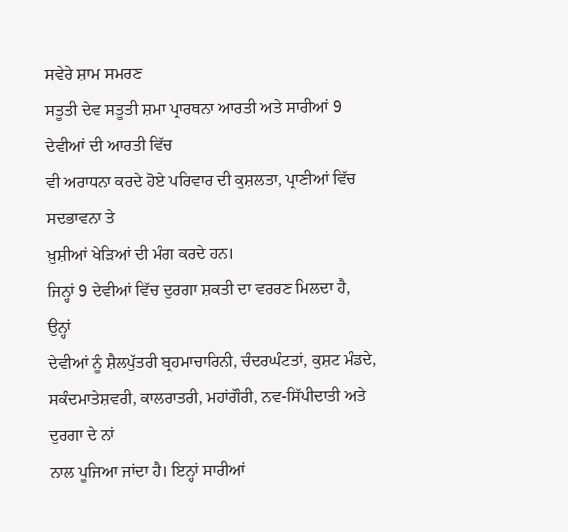ਸਵੇਰੇ ਸ਼ਾਮ ਸਮਰਣ
ਸਤੂਤੀ ਦੇਵ ਸਤੂਤੀ ਸ਼ਮਾ ਪ੍ਰਾਰਥਨਾ ਆਰਤੀ ਅਤੇ ਸਾਰੀਆਂ 9 ਦੇਵੀਆਂ ਦੀ ਆਰਤੀ ਵਿੱਚ
ਵੀ ਅਰਾਧਨਾ ਕਰਦੇ ਹੋਏ ਪਰਿਵਾਰ ਦੀ ਕੁਸ਼ਲਤਾ, ਪ੍ਰਾਣੀਆਂ ਵਿੱਚ ਸਦਭਾਵਨਾ ਤੇ
ਖ਼ੁਸ਼ੀਆਂ ਖੇੜਿਆਂ ਦੀ ਮੰਗ ਕਰਦੇ ਹਨ।
ਜਿਨ੍ਹਾਂ 9 ਦੇਵੀਆਂ ਵਿੱਚ ਦੁਰਗਾ ਸ਼ਕਤੀ ਦਾ ਵਰਰਣ ਮਿਲਦਾ ਹੈ, ਉਨ੍ਹਾਂ
ਦੇਵੀਆਂ ਨੂੰ ਸ਼ੈਲਪੁੱਤਰੀ ਬ੍ਰਹਮਾਚਾਰਿਨੀ, ਚੰਦਰਘੰਟਤਾਂ, ਕੁਸ਼ਟ ਮੰਡਦੇ,
ਸਕੰਦਮਾਤੇਸ਼ਵਰੀ, ਕਾਲਰਾਤਰੀ, ਮਹਾਂਗੌਰੀ, ਨਵ-ਸਿੱਪੀਦਾਤੀ ਅਤੇ ਦੁਰਗਾ ਦੇ ਨਾਂ
ਨਾਲ ਪੂਜਿਆ ਜਾਂਦਾ ਹੈ। ਇਨ੍ਹਾਂ ਸਾਰੀਆਂ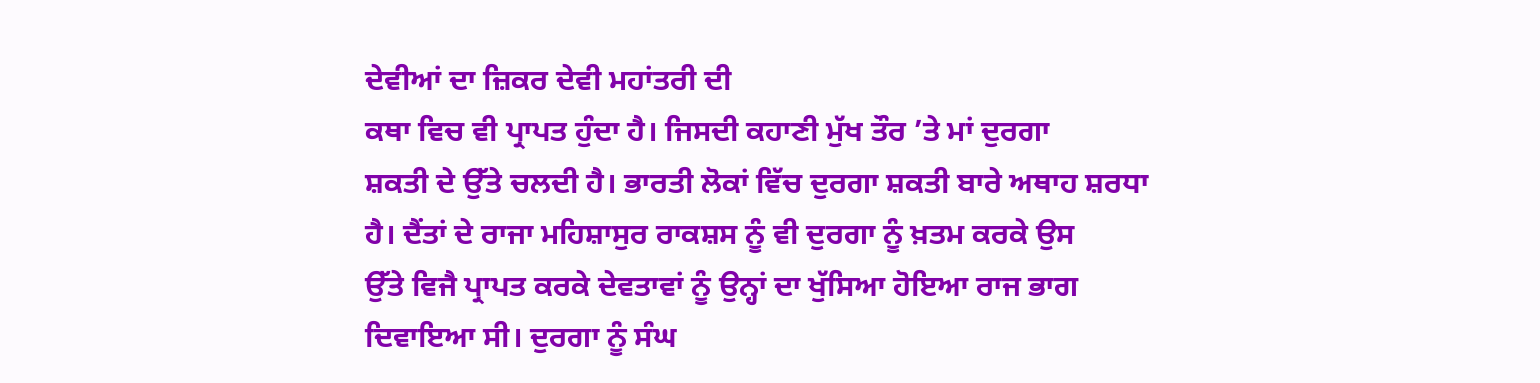ਦੇਵੀਆਂ ਦਾ ਜ਼ਿਕਰ ਦੇਵੀ ਮਹਾਂਤਰੀ ਦੀ
ਕਥਾ ਵਿਚ ਵੀ ਪ੍ਰਾਪਤ ਹੁੰਦਾ ਹੈ। ਜਿਸਦੀ ਕਹਾਣੀ ਮੁੱਖ ਤੌਰ ’ਤੇ ਮਾਂ ਦੁਰਗਾ
ਸ਼ਕਤੀ ਦੇ ਉੱਤੇ ਚਲਦੀ ਹੈ। ਭਾਰਤੀ ਲੋਕਾਂ ਵਿੱਚ ਦੁਰਗਾ ਸ਼ਕਤੀ ਬਾਰੇ ਅਥਾਹ ਸ਼ਰਧਾ
ਹੈ। ਦੈਂਤਾਂ ਦੇ ਰਾਜਾ ਮਹਿਸ਼ਾਸੁਰ ਰਾਕਸ਼ਸ ਨੂੰ ਵੀ ਦੁਰਗਾ ਨੂੰ ਖ਼ਤਮ ਕਰਕੇ ਉਸ
ਉੱਤੇ ਵਿਜੈ ਪ੍ਰਾਪਤ ਕਰਕੇ ਦੇਵਤਾਵਾਂ ਨੂੰ ਉਨ੍ਹਾਂ ਦਾ ਖੁੱਸਿਆ ਹੋਇਆ ਰਾਜ ਭਾਗ
ਦਿਵਾਇਆ ਸੀ। ਦੁਰਗਾ ਨੂੰ ਸੰਘ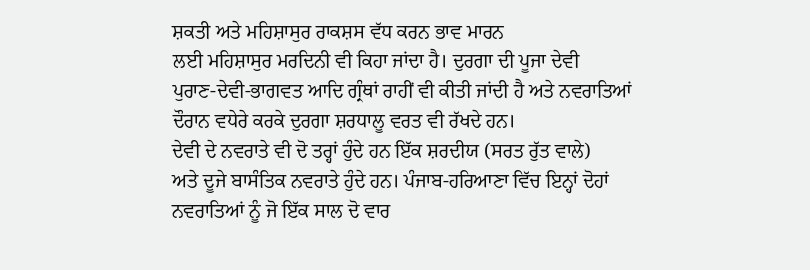ਸ਼ਕਤੀ ਅਤੇ ਮਹਿਸ਼ਾਸੁਰ ਰਾਕਸ਼ਸ ਵੱਧ ਕਰਨ ਭਾਵ ਮਾਰਨ
ਲਈ ਮਹਿਸ਼ਾਸੁਰ ਮਰਦਿਨੀ ਵੀ ਕਿਹਾ ਜਾਂਦਾ ਹੈ। ਦੁਰਗਾ ਦੀ ਪੂਜਾ ਦੇਵੀ
ਪੁਰਾਣ-ਦੇਵੀ-ਭਾਗਵਤ ਆਦਿ ਗ੍ਰੰਥਾਂ ਰਾਹੀਂ ਵੀ ਕੀਤੀ ਜਾਂਦੀ ਹੈ ਅਤੇ ਨਵਰਾਤਿਆਂ
ਦੌਰਾਨ ਵਧੇਰੇ ਕਰਕੇ ਦੁਰਗਾ ਸ਼ਰਧਾਲੂ ਵਰਤ ਵੀ ਰੱਖਦੇ ਹਨ।
ਦੇਵੀ ਦੇ ਨਵਰਾਤੇ ਵੀ ਦੋ ਤਰ੍ਹਾਂ ਹੁੰਦੇ ਹਨ ਇੱਕ ਸ਼ਰਦੀਯ (ਸਰਤ ਰੁੱਤ ਵਾਲੇ)
ਅਤੇ ਦੂਜੇ ਬਾਸੰਤਿਕ ਨਵਰਾਤੇ ਹੁੰਦੇ ਹਨ। ਪੰਜਾਬ-ਹਰਿਆਣਾ ਵਿੱਚ ਇਨ੍ਹਾਂ ਦੋਹਾਂ
ਨਵਰਾਤਿਆਂ ਨੂੰ ਜੋ ਇੱਕ ਸਾਲ ਦੋ ਵਾਰ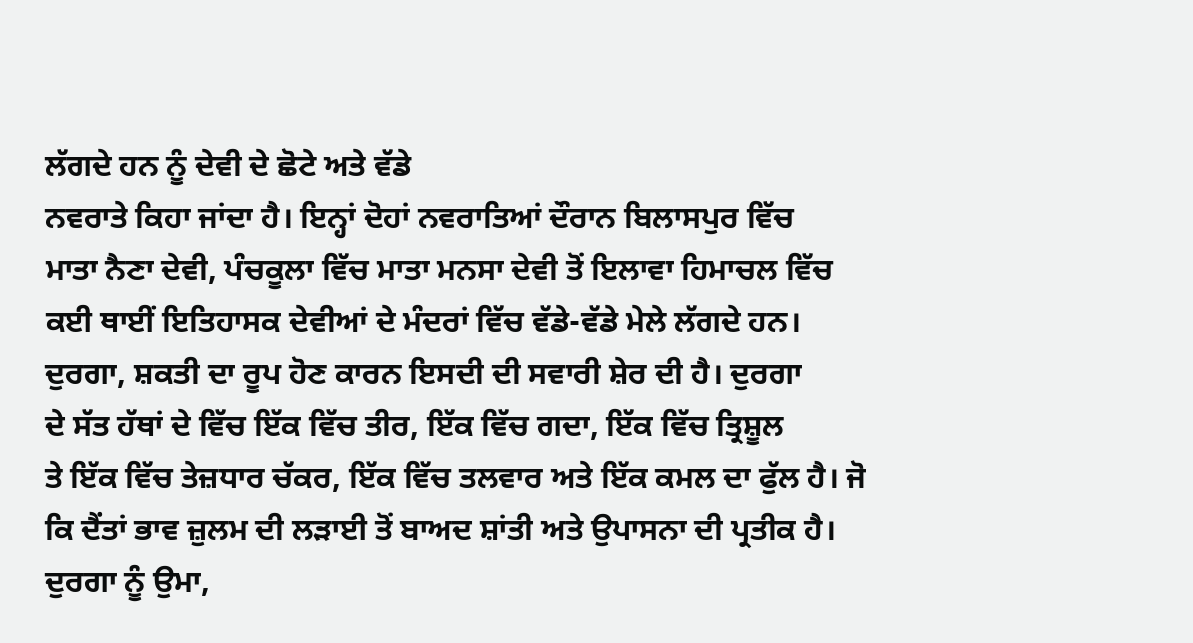ਲੱਗਦੇ ਹਨ ਨੂੰ ਦੇਵੀ ਦੇ ਛੋਟੇ ਅਤੇ ਵੱਡੇ
ਨਵਰਾਤੇ ਕਿਹਾ ਜਾਂਦਾ ਹੈ। ਇਨ੍ਹਾਂ ਦੋਹਾਂ ਨਵਰਾਤਿਆਂ ਦੌਰਾਨ ਬਿਲਾਸਪੁਰ ਵਿੱਚ
ਮਾਤਾ ਨੈਣਾ ਦੇਵੀ, ਪੰਚਕੂਲਾ ਵਿੱਚ ਮਾਤਾ ਮਨਸਾ ਦੇਵੀ ਤੋਂ ਇਲਾਵਾ ਹਿਮਾਚਲ ਵਿੱਚ
ਕਈ ਥਾਈਂ ਇਤਿਹਾਸਕ ਦੇਵੀਆਂ ਦੇ ਮੰਦਰਾਂ ਵਿੱਚ ਵੱਡੇ-ਵੱਡੇ ਮੇਲੇ ਲੱਗਦੇ ਹਨ।
ਦੁਰਗਾ, ਸ਼ਕਤੀ ਦਾ ਰੂਪ ਹੋਣ ਕਾਰਨ ਇਸਦੀ ਦੀ ਸਵਾਰੀ ਸ਼ੇਰ ਦੀ ਹੈ। ਦੁਰਗਾ
ਦੇ ਸੱਤ ਹੱਥਾਂ ਦੇ ਵਿੱਚ ਇੱਕ ਵਿੱਚ ਤੀਰ, ਇੱਕ ਵਿੱਚ ਗਦਾ, ਇੱਕ ਵਿੱਚ ਤ੍ਰਿਸ਼ੂਲ
ਤੇ ਇੱਕ ਵਿੱਚ ਤੇਜ਼ਧਾਰ ਚੱਕਰ, ਇੱਕ ਵਿੱਚ ਤਲਵਾਰ ਅਤੇ ਇੱਕ ਕਮਲ ਦਾ ਫੁੱਲ ਹੈ। ਜੋ
ਕਿ ਦੈਂਤਾਂ ਭਾਵ ਜ਼ੁਲਮ ਦੀ ਲੜਾਈ ਤੋਂ ਬਾਅਦ ਸ਼ਾਂਤੀ ਅਤੇ ਉਪਾਸਨਾ ਦੀ ਪ੍ਰਤੀਕ ਹੈ।
ਦੁਰਗਾ ਨੂੰ ਉਮਾ,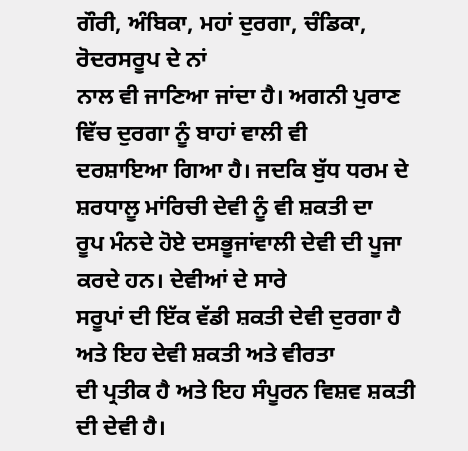ਗੌਰੀ, ਅੰਬਿਕਾ, ਮਹਾਂ ਦੁਰਗਾ, ਚੰਡਿਕਾ, ਰੋਦਰਸਰੂਪ ਦੇ ਨਾਂ
ਨਾਲ ਵੀ ਜਾਣਿਆ ਜਾਂਦਾ ਹੈ। ਅਗਨੀ ਪੁਰਾਣ ਵਿੱਚ ਦੁਰਗਾ ਨੂੰ ਬਾਹਾਂ ਵਾਲੀ ਵੀ
ਦਰਸ਼ਾਇਆ ਗਿਆ ਹੈ। ਜਦਕਿ ਬੁੱਧ ਧਰਮ ਦੇ ਸ਼ਰਧਾਲੂ ਮਾਂਰਿਚੀ ਦੇਵੀ ਨੂੰ ਵੀ ਸ਼ਕਤੀ ਦਾ
ਰੂਪ ਮੰਨਦੇ ਹੋਏ ਦਸਭੂਜਾਂਵਾਲੀ ਦੇਵੀ ਦੀ ਪੂਜਾ ਕਰਦੇ ਹਨ। ਦੇਵੀਆਂ ਦੇ ਸਾਰੇ
ਸਰੂਪਾਂ ਦੀ ਇੱਕ ਵੱਡੀ ਸ਼ਕਤੀ ਦੇਵੀ ਦੁਰਗਾ ਹੈ ਅਤੇ ਇਹ ਦੇਵੀ ਸ਼ਕਤੀ ਅਤੇ ਵੀਰਤਾ
ਦੀ ਪ੍ਰਤੀਕ ਹੈ ਅਤੇ ਇਹ ਸੰਪੂਰਨ ਵਿਸ਼ਵ ਸ਼ਕਤੀ ਦੀ ਦੇਵੀ ਹੈ।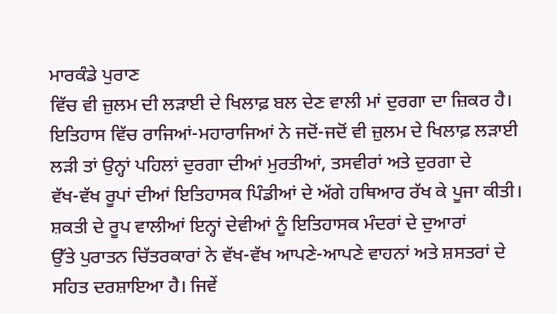ਮਾਰਕੰਡੇ ਪੁਰਾਣ
ਵਿੱਚ ਵੀ ਜ਼ੁਲਮ ਦੀ ਲੜਾਈ ਦੇ ਖਿਲਾਫ਼ ਬਲ ਦੇਣ ਵਾਲੀ ਮਾਂ ਦੁਰਗਾ ਦਾ ਜ਼ਿਕਰ ਹੈ।
ਇਤਿਹਾਸ ਵਿੱਚ ਰਾਜਿਆਂ-ਮਹਾਰਾਜਿਆਂ ਨੇ ਜਦੋਂ-ਜਦੋਂ ਵੀ ਜ਼ੁਲਮ ਦੇ ਖਿਲਾਫ਼ ਲੜਾਈ
ਲੜੀ ਤਾਂ ਉਨ੍ਹਾਂ ਪਹਿਲਾਂ ਦੁਰਗਾ ਦੀਆਂ ਮੁਰਤੀਆਂ, ਤਸਵੀਰਾਂ ਅਤੇ ਦੁਰਗਾ ਦੇ
ਵੱਖ-ਵੱਖ ਰੂਪਾਂ ਦੀਆਂ ਇਤਿਹਾਸਕ ਪਿੰਡੀਆਂ ਦੇ ਅੱਗੇ ਹਥਿਆਰ ਰੱਖ ਕੇ ਪੂਜਾ ਕੀਤੀ।
ਸ਼ਕਤੀ ਦੇ ਰੂਪ ਵਾਲੀਆਂ ਇਨ੍ਹਾਂ ਦੇਵੀਆਂ ਨੂੰ ਇਤਿਹਾਸਕ ਮੰਦਰਾਂ ਦੇ ਦੁਆਰਾਂ
ਉੱਤੇ ਪੁਰਾਤਨ ਚਿੱਤਰਕਾਰਾਂ ਨੇ ਵੱਖ-ਵੱਖ ਆਪਣੇ-ਆਪਣੇ ਵਾਹਨਾਂ ਅਤੇ ਸ਼ਸਤਰਾਂ ਦੇ
ਸਹਿਤ ਦਰਸ਼ਾਇਆ ਹੈ। ਜਿਵੇਂ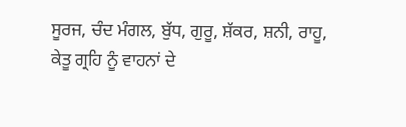ਸੂਰਜ, ਚੰਦ ਮੰਗਲ, ਬੁੱਧ, ਗੁਰੂ, ਸ਼ੱਕਰ, ਸ਼ਨੀ, ਰਾਹੂ,
ਕੇਤੂ ਗ੍ਰਹਿ ਨੂੰ ਵਾਹਨਾਂ ਦੇ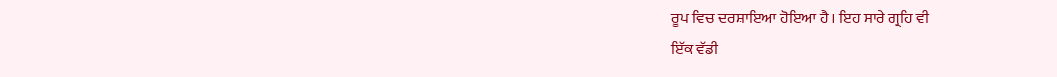ਰੂਪ ਵਿਚ ਦਰਸ਼ਾਇਆ ਹੋਇਆ ਹੈ। ਇਹ ਸਾਰੇ ਗ੍ਰਹਿ ਵੀ
ਇੱਕ ਵੱਡੀ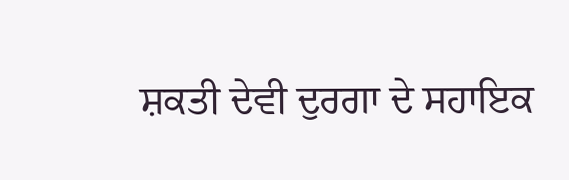ਸ਼ਕਤੀ ਦੇਵੀ ਦੁਰਗਾ ਦੇ ਸਹਾਇਕ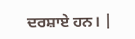ਦਰਸ਼ਾਏ ਹਨ। |